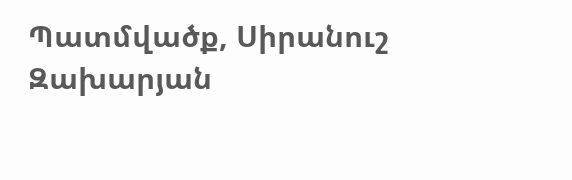Պատմվածք, Սիրանուշ Զախարյան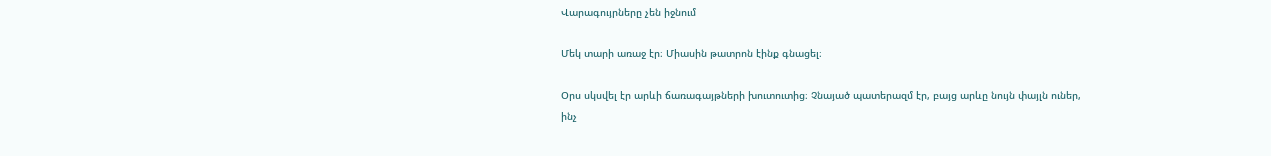Վարագույրները չեն իջնում

Մեկ տարի առաջ էր։ Միասին թատրոն էինք գնացել։

Օրս սկսվել էր արևի ճառագայթների խուտուտից։ Չնայած պատերազմ էր, բայց արևը նույն փայլն ուներ, ինչ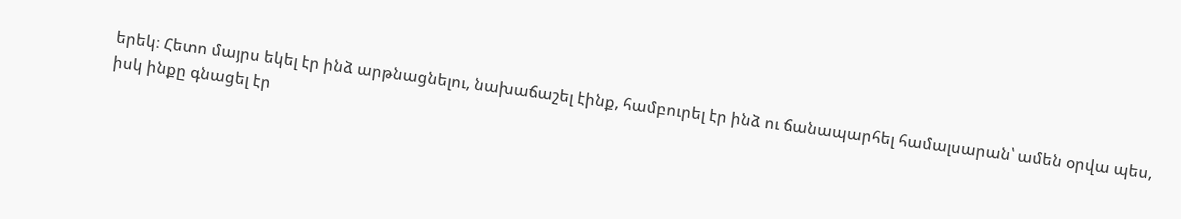երեկ։ Հետո մայրս եկել էր ինձ արթնացնելու, նախաճաշել էինք, համբուրել էր ինձ ու ճանապարհել համալսարան՝ ամեն օրվա պես, իսկ ինքը գնացել էր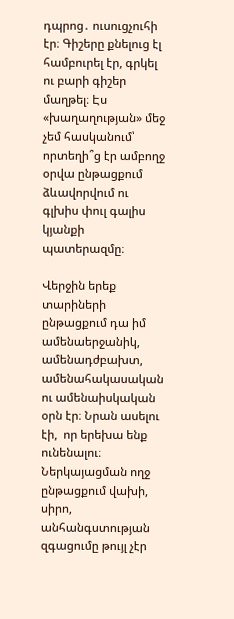դպրոց․ ուսուցչուհի էր։ Գիշերը քնելուց էլ համբուրել էր, գրկել ու բարի գիշեր մաղթել։ Էս «խաղաղության» մեջ չեմ հասկանում՝ որտեղի՞ց էր ամբողջ օրվա ընթացքում ձևավորվում ու գլխիս փուլ գալիս կյանքի պատերազմը։

Վերջին երեք տարիների ընթացքում դա իմ ամենաերջանիկ, ամենադժբախտ, ամենահակասական ու ամենաիսկական օրն էր։ Նրան ասելու էի,  որ երեխա ենք ունենալու։ Ներկայացման ողջ ընթացքում վախի, սիրո, անհանգստության զգացումը թույլ չէր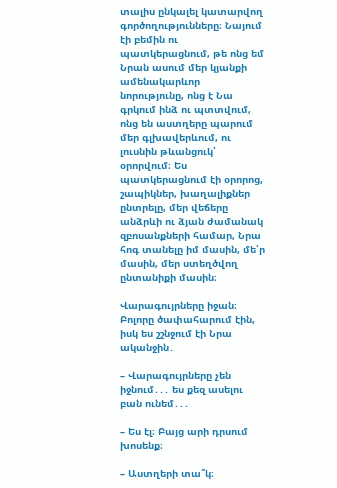տալիս ընկալել կատարվող գործողությունները։ Նայում էի բեմին ու պատկերացնում, թե ոնց եմ Նրան ասում մեր կյանքի ամենակարևոր նորությունը, ոնց է Նա գրկում ինձ ու պտտվում, ոնց են աստղերը պարում մեր գլխավերևում, ու լուսնին թևանցուկ՝ օրորվում։ Ես պատկերացնում էի օրորոց, շապիկներ, խաղալիքներ ընտրելը, մեր վեճերը անձրևի ու ձյան ժամանակ զբոսանքների համար, Նրա հոգ տանելը իմ մասին, մե՛ր մասին, մեր ստեղծվող ընտանիքի մասին։

Վարագույրները իջան։ Բոլորը ծափահարում էին, իսկ ես շշնջում էի Նրա ականջին․

– Վարագույրները չեն իջնում․․․ ես քեզ ասելու բան ունեմ․․․

– Ես էլ։ Բայց արի դրսում խոսենք։

– Աստղերի տա՞կ։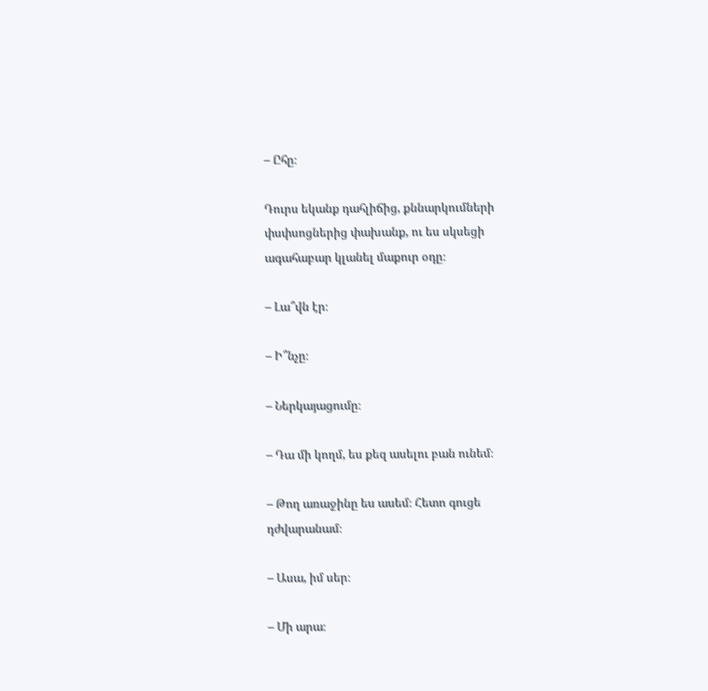– Ըհը։

Դուրս եկանք դահլիճից, քննարկումների փսփսոցներից փախանք, ու ես սկսեցի ագահաբար կլանել մաքուր օդը։

– Լա՞վն էր։

– Ի՞նչը։

– Ներկայացումը։

– Դա մի կողմ, ես քեզ ասելու բան ունեմ։

– Թող առաջինը ես ասեմ։ Հետո գուցե դժվարանամ։

– Ասա, իմ սեր։

– Մի արա։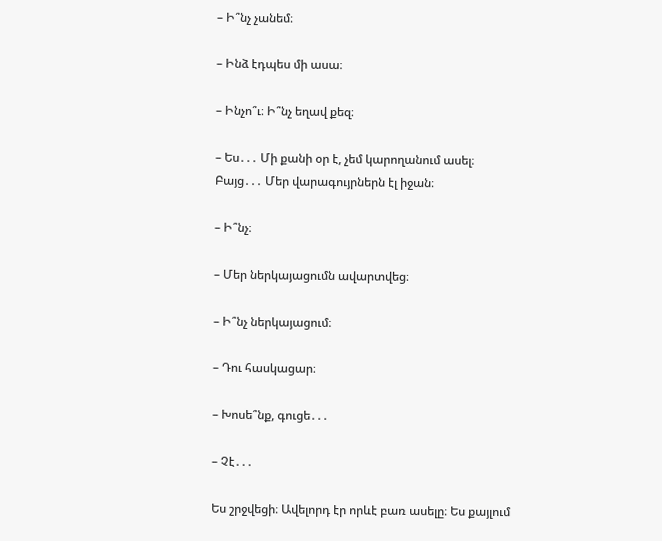– Ի՞նչ չանեմ։

– Ինձ էդպես մի ասա։

– Ինչո՞ւ։ Ի՞նչ եղավ քեզ։

– Ես․․․ Մի քանի օր է, չեմ կարողանում ասել։ Բայց․․․ Մեր վարագույրներն էլ իջան։

– Ի՞նչ։

– Մեր ներկայացումն ավարտվեց։

– Ի՞նչ ներկայացում։

– Դու հասկացար։

– Խոսե՞նք, գուցե․․․

– Չէ․․․

Ես շրջվեցի։ Ավելորդ էր որևէ բառ ասելը։ Ես քայլում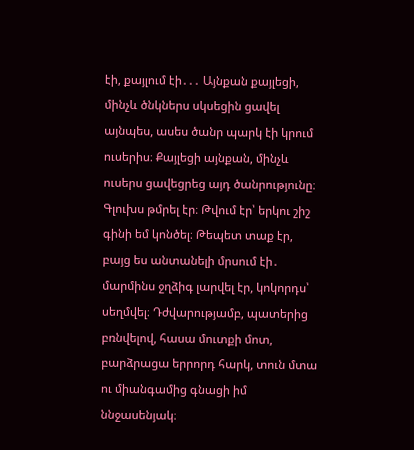էի, քայլում էի․․․ Այնքան քայլեցի, մինչև ծնկներս սկսեցին ցավել այնպես, ասես ծանր պարկ էի կրում ուսերիս։ Քայլեցի այնքան, մինչև ուսերս ցավեցրեց այդ ծանրությունը։ Գլուխս թմրել էր։ Թվում էր՝ երկու շիշ գինի եմ կոնծել։ Թեպետ տաք էր, բայց ես անտանելի մրսում էի․ մարմինս ջղձիգ լարվել էր, կոկորդս՝ սեղմվել։ Դժվարությամբ, պատերից բռնվելով, հասա մուտքի մոտ, բարձրացա երրորդ հարկ, տուն մտա ու միանգամից գնացի իմ ննջասենյակ։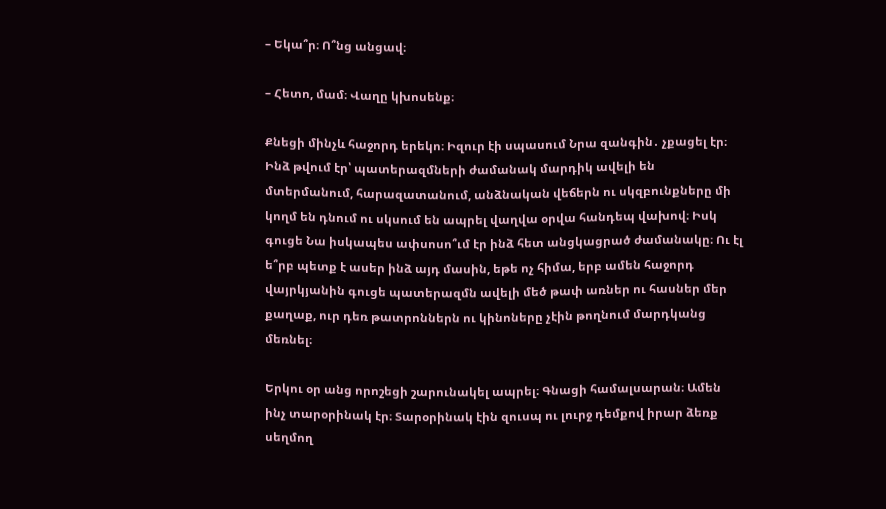– Եկա՞ր։ Ո՞նց անցավ։

– Հետո, մամ։ Վաղը կխոսենք։

Քնեցի մինչև հաջորդ երեկո։ Իզուր էի սպասում Նրա զանգին․ չքացել էր։ Ինձ թվում էր՝ պատերազմների ժամանակ մարդիկ ավելի են մտերմանում, հարազատանում, անձնական վեճերն ու սկզբունքները մի կողմ են դնում ու սկսում են ապրել վաղվա օրվա հանդեպ վախով։ Իսկ գուցե Նա իսկապես ափսոսո՞ւմ էր ինձ հետ անցկացրած ժամանակը։ Ու էլ ե՞րբ պետք է ասեր ինձ այդ մասին, եթե ոչ հիմա, երբ ամեն հաջորդ վայրկյանին գուցե պատերազմն ավելի մեծ թափ առներ ու հասներ մեր քաղաք, ուր դեռ թատրոններն ու կինոները չէին թողնում մարդկանց մեռնել։

Երկու օր անց որոշեցի շարունակել ապրել։ Գնացի համալսարան։ Ամեն ինչ տարօրինակ էր։ Տարօրինակ էին զուսպ ու լուրջ դեմքով իրար ձեռք սեղմող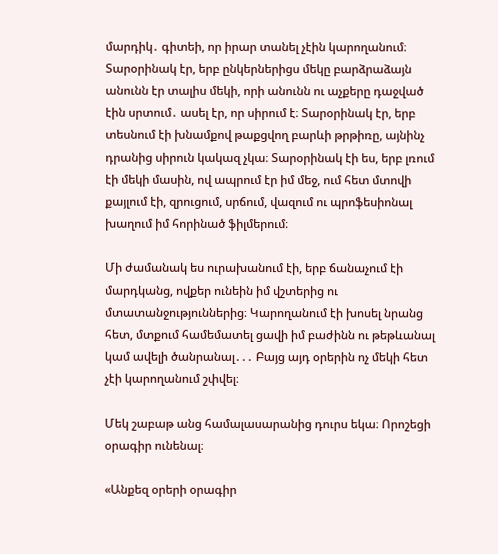մարդիկ․ գիտեի, որ իրար տանել չէին կարողանում։ Տարօրինակ էր, երբ ընկերներիցս մեկը բարձրաձայն անունն էր տալիս մեկի, որի անունն ու աչքերը դաջված էին սրտում․ ասել էր, որ սիրում է։ Տարօրինակ էր, երբ տեսնում էի խնամքով թաքցվող բարևի թրթիռը, այնինչ դրանից սիրուն կակազ չկա։ Տարօրինակ էի ես, երբ լռում էի մեկի մասին, ով ապրում էր իմ մեջ, ում հետ մտովի քայլում էի, զրուցում, սրճում, վազում ու պրոֆեսիոնալ խաղում իմ հորինած ֆիլմերում։

Մի ժամանակ ես ուրախանում էի, երբ ճանաչում էի մարդկանց, ովքեր ունեին իմ վշտերից ու մտատանջություններից։ Կարողանում էի խոսել նրանց հետ, մտքում համեմատել ցավի իմ բաժինն ու թեթևանալ կամ ավելի ծանրանալ․․․ Բայց այդ օրերին ոչ մեկի հետ չէի կարողանում շփվել։

Մեկ շաբաթ անց համալասարանից դուրս եկա։ Որոշեցի օրագիր ունենալ։

«Անքեզ օրերի օրագիր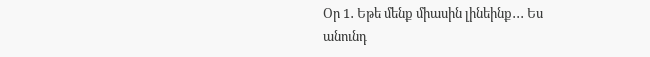Օր 1․ Եթե մենք միասին լինեինք․․․ Ես անունդ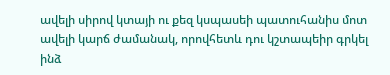ավելի սիրով կտայի ու քեզ կսպասեի պատուհանիս մոտ ավելի կարճ ժամանակ, որովհետև դու կշտապեիր գրկել ինձ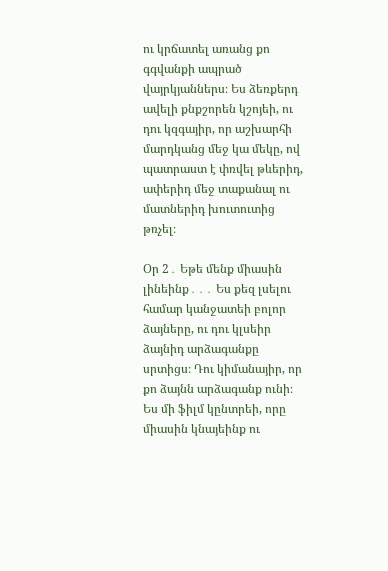ու կրճատել առանց քո գգվանքի ապրած վայրկյաններս։ Ես ձեռքերդ ավելի քնքշորեն կշոյեի, ու դու կզգայիր, որ աշխարհի մարդկանց մեջ կա մեկը, ով պատրաստ է փռվել թևերիդ, ափերիդ մեջ տաքանալ ու մատներիդ խուտուտից թռչել։

Օր 2․ Եթե մենք միասին լինեինք․․․ Ես քեզ լսելու համար կանջատեի բոլոր ձայները, ու դու կլսեիր ձայնիդ արձագանքը սրտիցս։ Դու կիմանայիր, որ քո ձայնն արձագանք ունի։ Ես մի ֆիլմ կընտրեի, որը միասին կնայեինք ու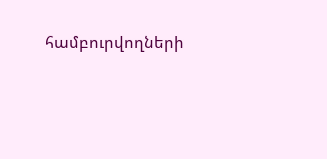համբուրվողների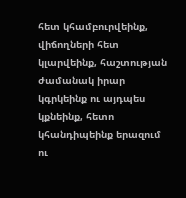հետ կհամբուրվեինք, վիճողների հետ կլարվեինք, հաշտության ժամանակ իրար կգրկեինք ու այդպես կքնեինք, հետո կհանդիպեինք երազում ու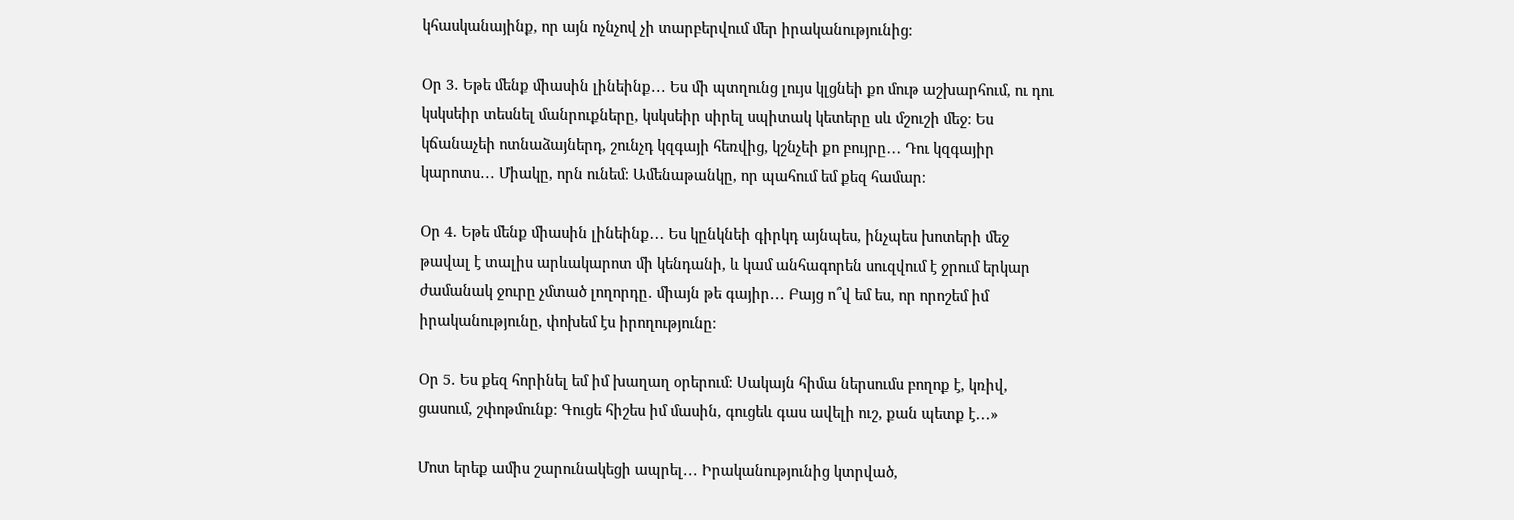կհասկանայինք, որ այն ոչնչով չի տարբերվում մեր իրականությունից։

Օր 3․ Եթե մենք միասին լինեինք․․․ Ես մի պտղունց լույս կլցնեի քո մութ աշխարհում, ու դու կսկսեիր տեսնել մանրուքները, կսկսեիր սիրել սպիտակ կետերը սև մշուշի մեջ։ Ես կճանաչեի ոտնաձայներդ, շունչդ կզգայի հեռվից, կշնչեի քո բույրը․․․ Դու կզգայիր կարոտս․․․ Միակը, որն ունեմ։ Ամենաթանկը, որ պահում եմ քեզ համար։

Օր 4․ Եթե մենք միասին լինեինք․․․ Ես կընկնեի գիրկդ այնպես, ինչպես խոտերի մեջ թավալ է տալիս արևակարոտ մի կենդանի, և կամ անհագորեն սուզվում է ջրում երկար ժամանակ ջուրը չմտած լողորդը․ միայն թե գայիր․․․ Բայց ո՞վ եմ ես, որ որոշեմ իմ իրականությունը, փոխեմ էս իրողությունը։

Օր 5․ Ես քեզ հորինել եմ իմ խաղաղ օրերում։ Սակայն հիմա ներսումս բողոք է, կռիվ, ցասում, շփոթմունք։ Գուցե հիշես իմ մասին, գուցեև գաս ավելի ուշ, քան պետք է․․․»

Մոտ երեք ամիս շարունակեցի ապրել․․․ Իրականությունից կտրված,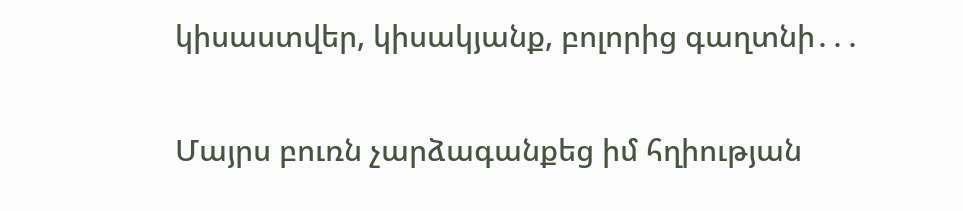կիսաստվեր, կիսակյանք, բոլորից գաղտնի․․․

Մայրս բուռն չարձագանքեց իմ հղիության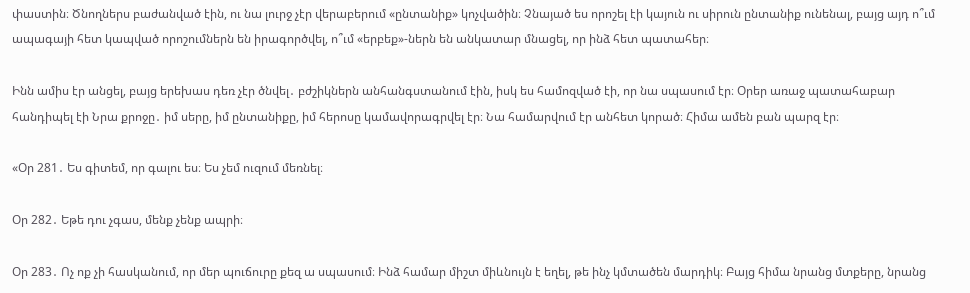փաստին։ Ծնողներս բաժանված էին, ու նա լուրջ չէր վերաբերում «ընտանիք» կոչվածին։ Չնայած ես որոշել էի կայուն ու սիրուն ընտանիք ունենալ, բայց այդ ո՞ւմ ապագայի հետ կապված որոշումներն են իրագործվել, ո՞ւմ «երբեք»-ներն են անկատար մնացել, որ ինձ հետ պատահեր։

Ինն ամիս էր անցել, բայց երեխաս դեռ չէր ծնվել․ բժշիկներն անհանգստանում էին, իսկ ես համոզված էի, որ նա սպասում էր։ Օրեր առաջ պատահաբար հանդիպել էի Նրա քրոջը․ իմ սերը, իմ ընտանիքը, իմ հերոսը կամավորագրվել էր։ Նա համարվում էր անհետ կորած։ Հիմա ամեն բան պարզ էր։

«Օր 281․ Ես գիտեմ, որ գալու ես։ Ես չեմ ուզում մեռնել։

Օր 282․ Եթե դու չգաս, մենք չենք ապրի։

Օր 283․ Ոչ ոք չի հասկանում, որ մեր պուճուրը քեզ ա սպասում։ Ինձ համար միշտ միևնույն է եղել, թե ինչ կմտածեն մարդիկ։ Բայց հիմա նրանց մտքերը, նրանց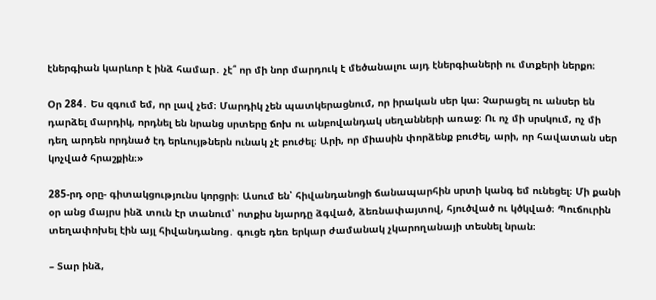էներգիան կարևոր է ինձ համար․ չէ՞ որ մի նոր մարդուկ է մեծանալու այդ էներգիաների ու մտքերի ներքո։

Օր 284․ Ես զգում եմ, որ լավ չեմ։ Մարդիկ չեն պատկերացնում, որ իրական սեր կա։ Չարացել ու անսեր են դարձել մարդիկ, որդնել են նրանց սրտերը ճոխ ու անբովանդակ սեղանների առաջ։ Ու ոչ մի սրսկում, ոչ մի դեղ արդեն որդնած էդ երևույթներն ունակ չէ բուժել։ Արի, որ միասին փորձենք բուժել, արի, որ հավատան սեր կոչված հրաշքին։»

285-րդ օրը- գիտակցությունս կորցրի։ Ասում են՝ հիվանդանոցի ճանապարհին սրտի կանգ եմ ունեցել։ Մի քանի օր անց մայրս ինձ տուն էր տանում՝ ոտքիս նյարդը ձգված, ձեռնափայտով, հյուծված ու կծկված։ Պուճուրին տեղափոխել էին այլ հիվանդանոց․ գուցե դեռ երկար ժամանակ չկարողանայի տեսնել նրան։

– Տար ինձ,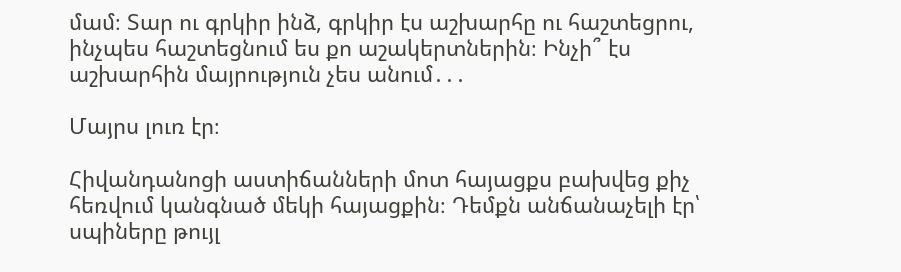մամ։ Տար ու գրկիր ինձ, գրկիր էս աշխարհը ու հաշտեցրու, ինչպես հաշտեցնում ես քո աշակերտներին։ Ինչի՞ էս աշխարհին մայրություն չես անում․․․

Մայրս լուռ էր։

Հիվանդանոցի աստիճանների մոտ հայացքս բախվեց քիչ հեռվում կանգնած մեկի հայացքին։ Դեմքն անճանաչելի էր՝ սպիները թույլ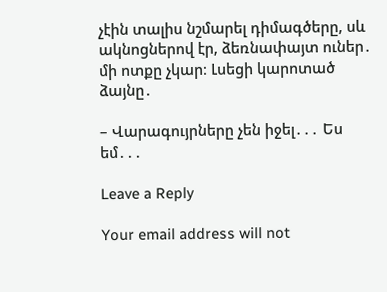չէին տալիս նշմարել դիմագծերը, սև ակնոցներով էր, ձեռնափայտ ուներ․ մի ոտքը չկար։ Լսեցի կարոտած ձայնը․

– Վարագույրները չեն իջել․․․ Ես եմ․․․

Leave a Reply

Your email address will not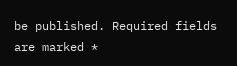be published. Required fields are marked *